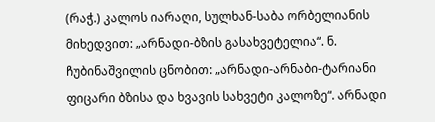(რაჭ.) კალოს იარაღი, სულხან-საბა ორბელიანის მიხედვით: „არნადი-ბზის გასახვეტელია“. ნ. ჩუბინაშვილის ცნობით: „არნადი-არნაბი-ტარიანი ფიცარი ბზისა და ხვავის სახვეტი კალოზე“. არნადი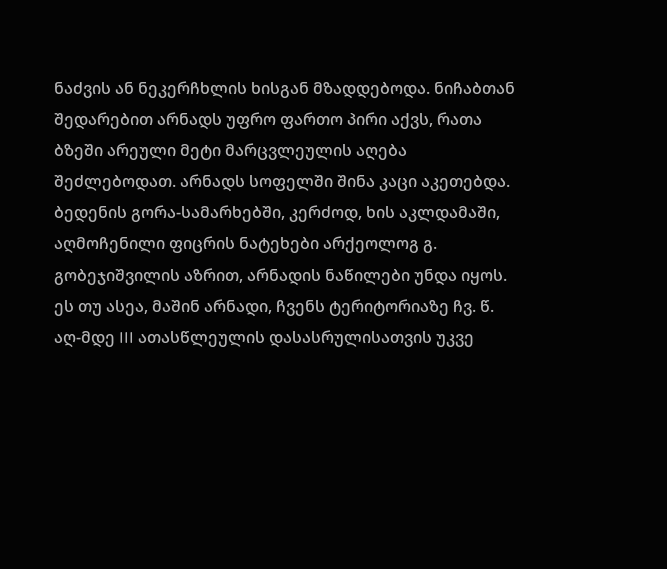ნაძვის ან ნეკერჩხლის ხისგან მზადდებოდა. ნიჩაბთან შედარებით არნადს უფრო ფართო პირი აქვს, რათა ბზეში არეული მეტი მარცვლეულის აღება შეძლებოდათ. არნადს სოფელში შინა კაცი აკეთებდა. ბედენის გორა-სამარხებში, კერძოდ, ხის აკლდამაში, აღმოჩენილი ფიცრის ნატეხები არქეოლოგ გ. გობეჯიშვილის აზრით, არნადის ნაწილები უნდა იყოს. ეს თუ ასეა, მაშინ არნადი, ჩვენს ტერიტორიაზე ჩვ. წ. აღ-მდე III ათასწლეულის დასასრულისათვის უკვე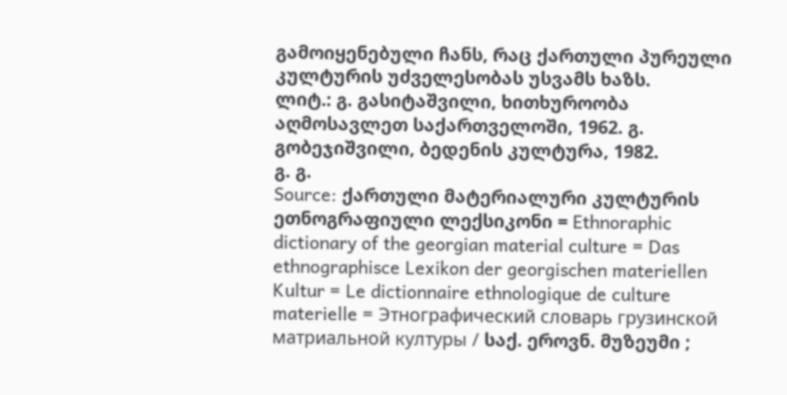გამოიყენებული ჩანს, რაც ქართული პურეული კულტურის უძველესობას უსვამს ხაზს.
ლიტ.: გ. გასიტაშვილი, ხითხუროობა აღმოსავლეთ საქართველოში, 1962. გ. გობეჯიშვილი, ბედენის კულტურა, 1982.
გ. გ.
Source: ქართული მატერიალური კულტურის ეთნოგრაფიული ლექსიკონი = Ethnoraphic dictionary of the georgian material culture = Das ethnographisce Lexikon der georgischen materiellen Kultur = Le dictionnaire ethnologique de culture materielle = Этнографический словарь грузинской матриальной културы / საქ. ეროვნ. მუზეუმი ;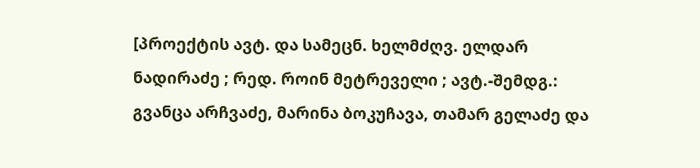[პროექტის ავტ. და სამეცნ. ხელმძღვ. ელდარ ნადირაძე ; რედ. როინ მეტრეველი ; ავტ.-შემდგ.: გვანცა არჩვაძე, მარინა ბოკუჩავა, თამარ გელაძე და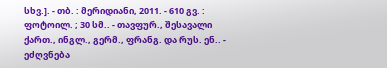სხვ.]. - თბ. : მერიდიანი, 2011. - 610 გვ. : ფოტოილ. ; 30 სმ.. - თავფურ., შესავალი ქართ., ინგლ., გერმ., ფრანგ. და რუს. ენ.. - ეძღვნება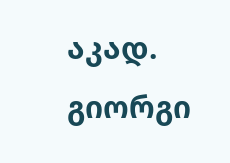აკად. გიორგი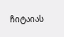ჩიტაიას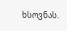ხსოვნას.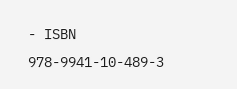- ISBN 978-9941-10-489-3